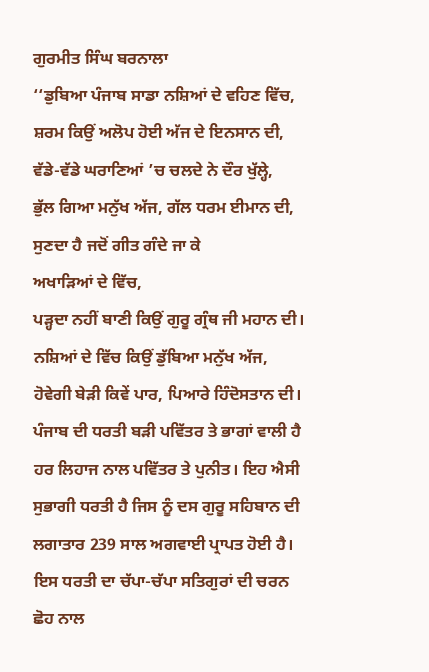ਗੁਰਮੀਤ ਸਿੰਘ ਬਰਨਾਲਾ
‘‘ਡੁਬਿਆ ਪੰਜਾਬ ਸਾਡਾ ਨਸ਼ਿਆਂ ਦੇ ਵਹਿਣ ਵਿੱਚ,
ਸ਼ਰਮ ਕਿਉਂ ਅਲੋਪ ਹੋਈ ਅੱਜ ਦੇ ਇਨਸਾਨ ਦੀ,
ਵੱਡੇ-ਵੱਡੇ ਘਰਾਣਿਆਂ ’ਚ ਚਲਦੇ ਨੇ ਦੌਰ ਖੁੱਲ੍ਹੇ,
ਭੁੱਲ ਗਿਆ ਮਨੁੱਖ ਅੱਜ, ਗੱਲ ਧਰਮ ਈਮਾਨ ਦੀ,
ਸੁਣਦਾ ਹੈ ਜਦੋਂ ਗੀਤ ਗੰਦੇ ਜਾ ਕੇ
ਅਖਾੜਿਆਂ ਦੇ ਵਿੱਚ,
ਪੜ੍ਹਦਾ ਨਹੀਂ ਬਾਣੀ ਕਿਉਂ ਗੁਰੂ ਗ੍ਰੰਥ ਜੀ ਮਹਾਨ ਦੀ।
ਨਸ਼ਿਆਂ ਦੇ ਵਿੱਚ ਕਿਉਂ ਡੁੱਬਿਆ ਮਨੁੱਖ ਅੱਜ,
ਹੋਵੇਗੀ ਬੇੜੀ ਕਿਵੇਂ ਪਾਰ, ਪਿਆਰੇ ਹਿੰਦੋਸਤਾਨ ਦੀ।
ਪੰਜਾਬ ਦੀ ਧਰਤੀ ਬੜੀ ਪਵਿੱਤਰ ਤੇ ਭਾਗਾਂ ਵਾਲੀ ਹੈ ਹਰ ਲਿਹਾਜ ਨਾਲ ਪਵਿੱਤਰ ਤੇ ਪੁਨੀਤ। ਇਹ ਐਸੀ ਸੁਭਾਗੀ ਧਰਤੀ ਹੈ ਜਿਸ ਨੂੰ ਦਸ ਗੁਰੂ ਸਹਿਬਾਨ ਦੀ ਲਗਾਤਾਰ 239 ਸਾਲ ਅਗਵਾਈ ਪ੍ਰਾਪਤ ਹੋਈ ਹੈ। ਇਸ ਧਰਤੀ ਦਾ ਚੱਪਾ-ਚੱਪਾ ਸਤਿਗੁਰਾਂ ਦੀ ਚਰਨ ਛੋਹ ਨਾਲ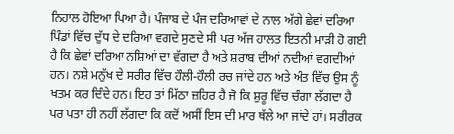ਨਿਹਾਲ ਹੋਇਆ ਪਿਆ ਹੈ। ਪੰਜਾਬ ਦੇ ਪੰਜ ਦਰਿਆਵਾਂ ਦੇ ਨਾਲ ਅੱਗੇ ਛੇਵਾਂ ਦਰਿਆ ਪਿੰਡਾਂ ਵਿੱਚ ਦੁੱਧ ਦੇ ਦਰਿਆ ਵਗਦੇ ਸੁਣਦੇ ਸੀ ਪਰ ਅੱਜ ਹਾਲਤ ਇਤਨੀ ਮਾੜੀ ਹੋ ਗਈ ਹੈ ਕਿ ਛੇਵਾਂ ਦਰਿਆ ਨਸ਼ਿਆਂ ਦਾ ਵੱਗਦਾ ਹੈ ਅਤੇ ਸ਼ਰਾਬ ਦੀਆਂ ਨਦੀਆਂ ਵਗਦੀਆਂ ਹਨ। ਨਸ਼ੇ ਮਨੁੱਖ ਦੇ ਸਰੀਰ ਵਿੱਚ ਹੌਲੀ-ਹੌਲੀ ਰਚ ਜਾਂਦੇ ਹਨ ਅਤੇ ਅੰਤ ਵਿੱਚ ਉਸ ਨੂੰ ਖਤਮ ਕਰ ਦਿੰਦੇ ਹਨ। ਇਹ ਤਾਂ ਮਿੱਠਾ ਜ਼ਹਿਰ ਹੈ ਜੋ ਕਿ ਸ਼ੁਰੂ ਵਿੱਚ ਚੰਗਾ ਲੱਗਦਾ ਹੈ ਪਰ ਪਤਾ ਹੀ ਨਹੀਂ ਲੱਗਦਾ ਕਿ ਕਦੋਂ ਅਸੀਂ ਇਸ ਦੀ ਮਾਰ ਥੱਲੇ ਆ ਜਾਂਦੇ ਹਾਂ। ਸਰੀਰਕ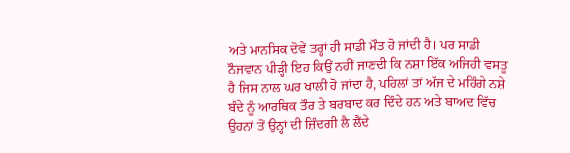ਅਤੇ ਮਾਨਸਿਕ ਦੋਵੇਂ ਤਰ੍ਹਾਂ ਹੀ ਸਾਡੀ ਮੌਤ ਹੋ ਜਾਂਦੀ ਹੈ। ਪਰ ਸਾਡੀ ਨੌਜਵਾਨ ਪੀੜ੍ਹੀ ਇਹ ਕਿਉਂ ਨਹੀਂ ਜਾਣਦੀ ਕਿ ਨਸ਼ਾ ਇੱਕ ਅਜਿਹੀ ਵਸਤੂ ਹੈ ਜਿਸ ਨਾਲ ਘਰ ਖਾਲੀ ਹੋ ਜਾਂਦਾ ਹੈ, ਪਹਿਲਾਂ ਤਾਂ ਅੱਜ ਦੇ ਮਹਿੰਗੇ ਨਸ਼ੇ ਬੰਦੇ ਨੂੰ ਆਰਥਿਕ ਤੌਰ ਤੇ ਬਰਬਾਦ ਕਰ ਦਿੰਦੇ ਹਨ ਅਤੇ ਬਾਅਦ ਵਿੱਚ ਉਹਨਾਂ ਤੋਂ ਉਨ੍ਹਾਂ ਦੀ ਜ਼ਿੰਦਗੀ ਲੈ ਲੈਂਦੇ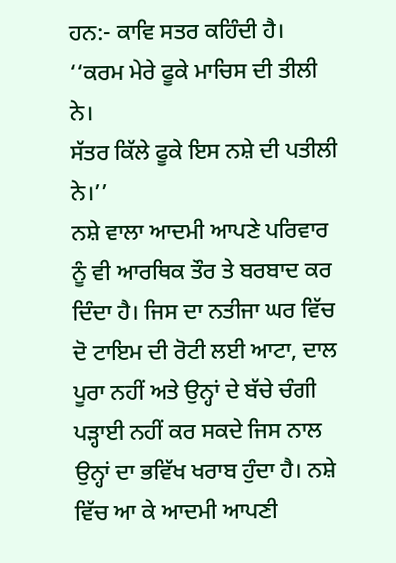ਹਨ:- ਕਾਵਿ ਸਤਰ ਕਹਿੰਦੀ ਹੈ।
‘‘ਕਰਮ ਮੇਰੇ ਫੂਕੇ ਮਾਚਿਸ ਦੀ ਤੀਲੀ ਨੇ।
ਸੱਤਰ ਕਿੱਲੇ ਫੂਕੇ ਇਸ ਨਸ਼ੇ ਦੀ ਪਤੀਲੀ ਨੇ।’’
ਨਸ਼ੇ ਵਾਲਾ ਆਦਮੀ ਆਪਣੇ ਪਰਿਵਾਰ ਨੂੰ ਵੀ ਆਰਥਿਕ ਤੌਰ ਤੇ ਬਰਬਾਦ ਕਰ ਦਿੰਦਾ ਹੈ। ਜਿਸ ਦਾ ਨਤੀਜਾ ਘਰ ਵਿੱਚ ਦੋ ਟਾਇਮ ਦੀ ਰੋਟੀ ਲਈ ਆਟਾ, ਦਾਲ ਪੂਰਾ ਨਹੀਂ ਅਤੇ ਉਨ੍ਹਾਂ ਦੇ ਬੱਚੇ ਚੰਗੀ ਪੜ੍ਹਾਈ ਨਹੀਂ ਕਰ ਸਕਦੇ ਜਿਸ ਨਾਲ ਉਨ੍ਹਾਂ ਦਾ ਭਵਿੱਖ ਖਰਾਬ ਹੁੰਦਾ ਹੈ। ਨਸ਼ੇ ਵਿੱਚ ਆ ਕੇ ਆਦਮੀ ਆਪਣੀ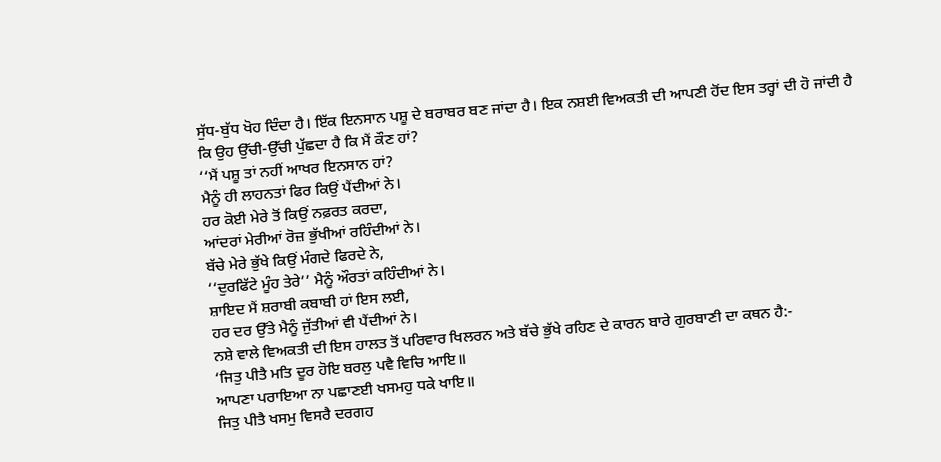ਸੁੱਧ-ਬੁੱਧ ਖੋਹ ਦਿੰਦਾ ਹੈ। ਇੱਕ ਇਨਸਾਨ ਪਸ਼ੂ ਦੇ ਬਰਾਬਰ ਬਣ ਜਾਂਦਾ ਹੈ। ਇਕ ਨਸ਼ਈ ਵਿਅਕਤੀ ਦੀ ਆਪਣੀ ਹੋਂਦ ਇਸ ਤਰ੍ਹਾਂ ਦੀ ਹੋ ਜਾਂਦੀ ਹੈ ਕਿ ਉਹ ਉੱਚੀ-ਉੱਚੀ ਪੁੱਛਦਾ ਹੈ ਕਿ ਮੈਂ ਕੌਣ ਹਾਂ?
‘‘ਮੈਂ ਪਸ਼ੂ ਤਾਂ ਨਹੀਂ ਆਖਰ ਇਨਸਾਨ ਹਾਂ?
ਮੈਨੂੰ ਹੀ ਲਾਹਨਤਾਂ ਫਿਰ ਕਿਉਂ ਪੈਂਦੀਆਂ ਨੇ।
ਹਰ ਕੋਈ ਮੇਰੇ ਤੋਂ ਕਿਉਂ ਨਫ਼ਰਤ ਕਰਦਾ,
ਆਂਦਰਾਂ ਮੇਰੀਆਂ ਰੋਜ਼ ਭੁੱਖੀਆਂ ਰਹਿੰਦੀਆਂ ਨੇ।
ਬੱਚੇ ਮੇਰੇ ਭੁੱਖੇ ਕਿਉਂ ਮੰਗਦੇ ਫਿਰਦੇ ਨੇ,
‘‘ਦੁਰਫਿੱਟੇ ਮੂੰਹ ਤੇਰੇ’’ ਮੈਨੂੰ ਔਰਤਾਂ ਕਹਿੰਦੀਆਂ ਨੇ।
ਸ਼ਾਇਦ ਮੈਂ ਸ਼ਰਾਬੀ ਕਬਾਬੀ ਹਾਂ ਇਸ ਲਈ,
ਹਰ ਦਰ ਉੱਤੇ ਮੈਨੂੰ ਜੁੱਤੀਆਂ ਵੀ ਪੈਂਦੀਆਂ ਨੇ।
ਨਸ਼ੇ ਵਾਲੇ ਵਿਅਕਤੀ ਦੀ ਇਸ ਹਾਲਤ ਤੋਂ ਪਰਿਵਾਰ ਖਿਲਰਨ ਅਤੇ ਬੱਚੇ ਭੁੱਖੇ ਰਹਿਣ ਦੇ ਕਾਰਨ ਬਾਰੇ ਗੁਰਬਾਣੀ ਦਾ ਕਥਨ ਹੈ:-
‘ਜਿਤੁ ਪੀਤੈ ਮਤਿ ਦੂਰ ਹੋਇ ਬਰਲੁ ਪਵੈ ਵਿਚਿ ਆਇ॥
ਆਪਣਾ ਪਰਾਇਆ ਨਾ ਪਛਾਣਈ ਖਸਮਹੁ ਧਕੇ ਖਾਇ॥
ਜਿਤੁ ਪੀਤੈ ਖਸਮੁ ਵਿਸਰੈ ਦਰਗਹ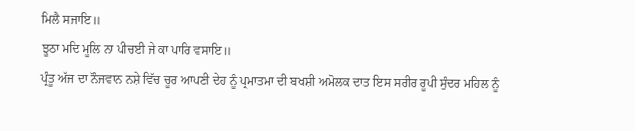ਮਿਲੈ ਸਜਾਇ॥
ਝੂਠਾ ਮਦਿ ਮੂਲਿ ਨਾ ਪੀਚਈ ਜੇ ਕਾ ਪਾਰਿ ਵਸਾਇ॥
ਪ੍ਰੰਤੂ ਅੱਜ ਦਾ ਨੌਜਵਾਨ ਨਸ਼ੇ ਵਿੱਚ ਚੂਰ ਆਪਣੀ ਦੇਹ ਨੂੰ ਪ੍ਰਮਾਤਮਾ ਦੀ ਬਖਸ਼ੀ ਅਮੋਲਕ ਦਾਤ ਇਸ ਸਰੀਰ ਰੂਪੀ ਸੁੰਦਰ ਮਹਿਲ ਨੂੰ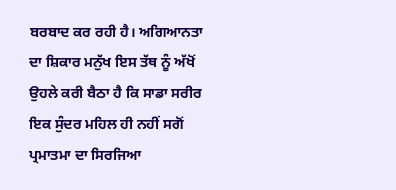ਬਰਬਾਦ ਕਰ ਰਹੀ ਹੈ। ਅਗਿਆਨਤਾ ਦਾ ਸ਼ਿਕਾਰ ਮਨੁੱਖ ਇਸ ਤੱਥ ਨੂੰ ਅੱਖੋਂ ਉਹਲੇ ਕਰੀ ਬੈਠਾ ਹੈ ਕਿ ਸਾਡਾ ਸਰੀਰ ਇਕ ਸੁੰਦਰ ਮਹਿਲ ਹੀ ਨਹੀਂ ਸਗੋਂ ਪ੍ਰਮਾਤਮਾ ਦਾ ਸਿਰਜਿਆ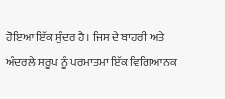ਹੋਇਆ ਇੱਕ ਸੁੰਦਰ ਹੈ। ਜਿਸ ਦੇ ਬਾਹਰੀ ਅਤੇ ਅੰਦਰਲੇ ਸਰੂਪ ਨੂੰ ਪਰਮਾਤਮਾ ਇੱਕ ਵਿਗਿਆਨਕ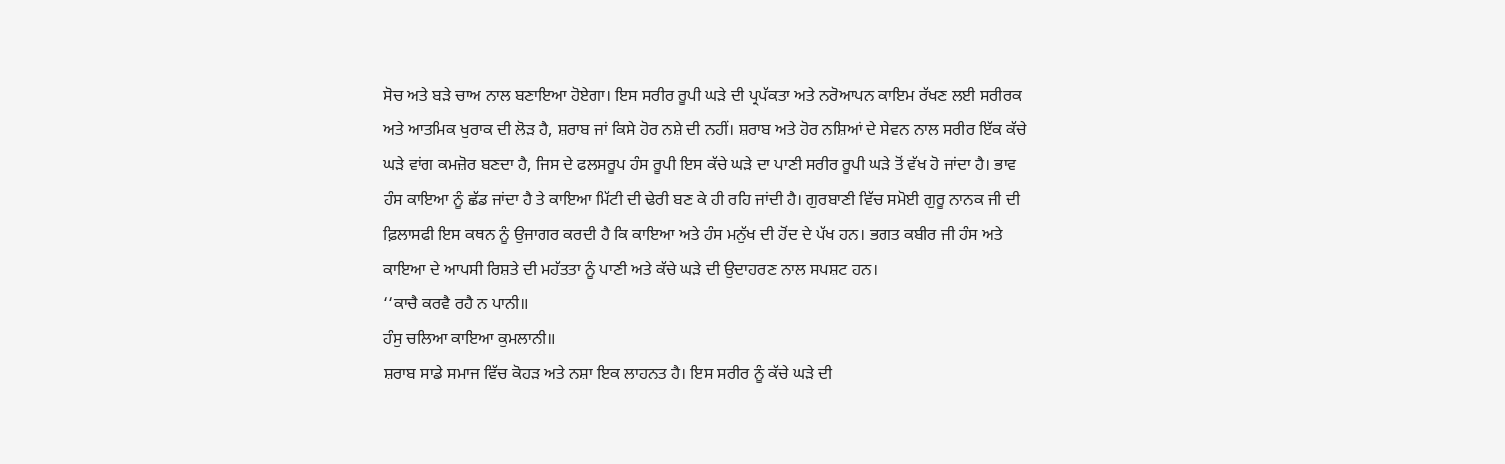ਸੋਚ ਅਤੇ ਬੜੇ ਚਾਅ ਨਾਲ ਬਣਾਇਆ ਹੋਏਗਾ। ਇਸ ਸਰੀਰ ਰੂਪੀ ਘੜੇ ਦੀ ਪ੍ਰਪੱਕਤਾ ਅਤੇ ਨਰੋਆਪਨ ਕਾਇਮ ਰੱਖਣ ਲਈ ਸਰੀਰਕ ਅਤੇ ਆਤਮਿਕ ਖੁਰਾਕ ਦੀ ਲੋੜ ਹੈ, ਸ਼ਰਾਬ ਜਾਂ ਕਿਸੇ ਹੋਰ ਨਸ਼ੇ ਦੀ ਨਹੀਂ। ਸ਼ਰਾਬ ਅਤੇ ਹੋਰ ਨਸ਼ਿਆਂ ਦੇ ਸੇਵਨ ਨਾਲ ਸਰੀਰ ਇੱਕ ਕੱਚੇ ਘੜੇ ਵਾਂਗ ਕਮਜ਼ੋਰ ਬਣਦਾ ਹੈ, ਜਿਸ ਦੇ ਫਲਸਰੂਪ ਹੰਸ ਰੂਪੀ ਇਸ ਕੱਚੇ ਘੜੇ ਦਾ ਪਾਣੀ ਸਰੀਰ ਰੂਪੀ ਘੜੇ ਤੋਂ ਵੱਖ ਹੋ ਜਾਂਦਾ ਹੈ। ਭਾਵ ਹੰਸ ਕਾਇਆ ਨੂੰ ਛੱਡ ਜਾਂਦਾ ਹੈ ਤੇ ਕਾਇਆ ਮਿੱਟੀ ਦੀ ਢੇਰੀ ਬਣ ਕੇ ਹੀ ਰਹਿ ਜਾਂਦੀ ਹੈ। ਗੁਰਬਾਣੀ ਵਿੱਚ ਸਮੋਈ ਗੁਰੂ ਨਾਨਕ ਜੀ ਦੀ ਫ਼ਿਲਾਸਫੀ ਇਸ ਕਥਨ ਨੂੰ ਉਜਾਗਰ ਕਰਦੀ ਹੈ ਕਿ ਕਾਇਆ ਅਤੇ ਹੰਸ ਮਨੁੱਖ ਦੀ ਹੋਂਦ ਦੇ ਪੱਖ ਹਨ। ਭਗਤ ਕਬੀਰ ਜੀ ਹੰਸ ਅਤੇ ਕਾਇਆ ਦੇ ਆਪਸੀ ਰਿਸ਼ਤੇ ਦੀ ਮਹੱਤਤਾ ਨੂੰ ਪਾਣੀ ਅਤੇ ਕੱਚੇ ਘੜੇ ਦੀ ਉਦਾਹਰਣ ਨਾਲ ਸਪਸ਼ਟ ਹਨ।
‘‘ਕਾਚੈ ਕਰਵੈ ਰਹੈ ਨ ਪਾਨੀ॥
ਹੰਸੁ ਚਲਿਆ ਕਾਇਆ ਕੁਮਲਾਨੀ॥
ਸ਼ਰਾਬ ਸਾਡੇ ਸਮਾਜ ਵਿੱਚ ਕੋਹੜ ਅਤੇ ਨਸ਼ਾ ਇਕ ਲਾਹਨਤ ਹੈ। ਇਸ ਸਰੀਰ ਨੂੰ ਕੱਚੇ ਘੜੇ ਦੀ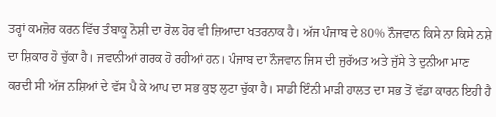ਤਰ੍ਹਾਂ ਕਮਜ਼ੋਰ ਕਰਨ ਵਿੱਚ ਤੰਬਾਕੂ ਨੋਸ਼ੀ ਦਾ ਰੋਲ ਹੋਰ ਵੀ ਜ਼ਿਆਦਾ ਖਤਰਨਾਕ ਹੈ। ਅੱਜ ਪੰਜਾਬ ਦੇ 80% ਨੌਜਵਾਨ ਕਿਸੇ ਨਾ ਕਿਸੇ ਨਸ਼ੇ ਦਾ ਸ਼ਿਕਾਰ ਹੋ ਚੁੱਕਾ ਹੈ। ਜਵਾਨੀਆਂ ਗਰਕ ਹੋ ਰਹੀਆਂ ਹਨ। ਪੰਜਾਬ ਦਾ ਨੌਜਵਾਨ ਜਿਸ ਦੀ ਜੁਰੱਅਤ ਅਤੇ ਜੁੱਸੇ ਤੇ ਦੁਨੀਆ ਮਾਣ ਕਰਦੀ ਸੀ ਅੱਜ ਨਸ਼ਿਆਂ ਦੇ ਵੱਸ ਪੈ ਕੇ ਆਪ ਦਾ ਸਭ ਕੁਝ ਲੁਟਾ ਚੁੱਕਾ ਹੈ। ਸਾਡੀ ਇੰਨੀ ਮਾੜੀ ਹਾਲਤ ਦਾ ਸਭ ਤੋਂ ਵੱਡਾ ਕਾਰਨ ਇਹੀ ਹੈ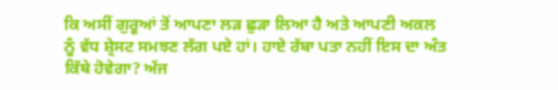ਕਿ ਅਸੀਂ ਗੁਰੂਆਂ ਤੋਂ ਆਪਣਾ ਲੜ ਛੁੜਾ ਲਿਆ ਹੈ ਅਤੇ ਆਪਣੀ ਅਕਲ ਨੂੰ ਵੱਧ ਸ਼੍ਰੇਸਟ ਸਮਝਣ ਲੱਗ ਪਏ ਹਾਂ। ਹਾਏ ਰੱਬਾ ਪਤਾ ਨਹੀਂ ਇਸ ਦਾ ਅੰਤ ਕਿੱਥੇ ਹੋਵੇਗਾ? ਅੱਜ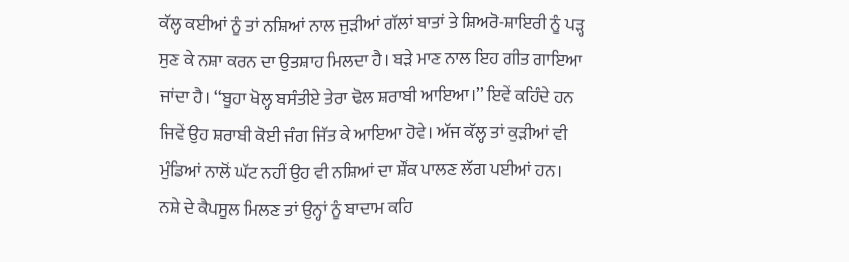ਕੱਲ੍ਹ ਕਈਆਂ ਨੂੰ ਤਾਂ ਨਸ਼ਿਆਂ ਨਾਲ ਜੁੜੀਆਂ ਗੱਲਾਂ ਬਾਤਾਂ ਤੇ ਸ਼ਿਅਰੋ-ਸ਼ਾਇਰੀ ਨੂੰ ਪੜ੍ਹ ਸੁਣ ਕੇ ਨਸ਼ਾ ਕਰਨ ਦਾ ਉਤਸ਼ਾਹ ਮਿਲਦਾ ਹੈ। ਬੜੇ ਮਾਣ ਨਾਲ ਇਹ ਗੀਤ ਗਾਇਆ ਜਾਂਦਾ ਹੈ। ‘‘ਬੂਹਾ ਖੋਲ੍ਹ ਬਸੰਤੀਏ ਤੇਰਾ ਢੋਲ ਸ਼ਰਾਬੀ ਆਇਆ।’’ ਇਵੇਂ ਕਹਿੰਦੇ ਹਨ ਜਿਵੇਂ ਉਹ ਸ਼ਰਾਬੀ ਕੋਈ ਜੰਗ ਜਿੱਤ ਕੇ ਆਇਆ ਹੋਵੇ। ਅੱਜ ਕੱਲ੍ਹ ਤਾਂ ਕੁੜੀਆਂ ਵੀ ਮੁੰਡਿਆਂ ਨਾਲੋਂ ਘੱਟ ਨਹੀਂ ਉਹ ਵੀ ਨਸ਼ਿਆਂ ਦਾ ਸ਼ੌਂਕ ਪਾਲਣ ਲੱਗ ਪਈਆਂ ਹਨ। ਨਸ਼ੇ ਦੇ ਕੈਪਸੂਲ ਮਿਲਣ ਤਾਂ ਉਨ੍ਹਾਂ ਨੂੰ ਬਾਦਾਮ ਕਹਿ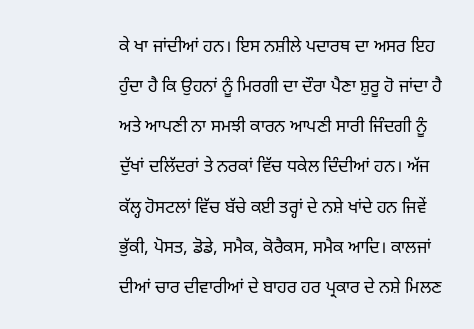ਕੇ ਖਾ ਜਾਂਦੀਆਂ ਹਨ। ਇਸ ਨਸ਼ੀਲੇ ਪਦਾਰਥ ਦਾ ਅਸਰ ਇਹ ਹੁੰਦਾ ਹੈ ਕਿ ਉਹਨਾਂ ਨੂੰ ਮਿਰਗੀ ਦਾ ਦੌਰਾ ਪੈਣਾ ਸ਼ੁਰੂ ਹੋ ਜਾਂਦਾ ਹੈ ਅਤੇ ਆਪਣੀ ਨਾ ਸਮਝੀ ਕਾਰਨ ਆਪਣੀ ਸਾਰੀ ਜਿੰਦਗੀ ਨੂੰ ਦੁੱਖਾਂ ਦਲਿੱਦਰਾਂ ਤੇ ਨਰਕਾਂ ਵਿੱਚ ਧਕੇਲ ਦਿੰਦੀਆਂ ਹਨ। ਅੱਜ ਕੱਲ੍ਹ ਹੋਸਟਲਾਂ ਵਿੱਚ ਬੱਚੇ ਕਈ ਤਰ੍ਹਾਂ ਦੇ ਨਸ਼ੇ ਖਾਂਦੇ ਹਨ ਜਿਵੇਂ ਭੁੱਕੀ, ਪੋਸਤ, ਡੋਡੇ, ਸਮੈਕ, ਕੋਰੈਕਸ, ਸਮੈਕ ਆਦਿ। ਕਾਲਜਾਂ ਦੀਆਂ ਚਾਰ ਦੀਵਾਰੀਆਂ ਦੇ ਬਾਹਰ ਹਰ ਪ੍ਰਕਾਰ ਦੇ ਨਸ਼ੇ ਮਿਲਣ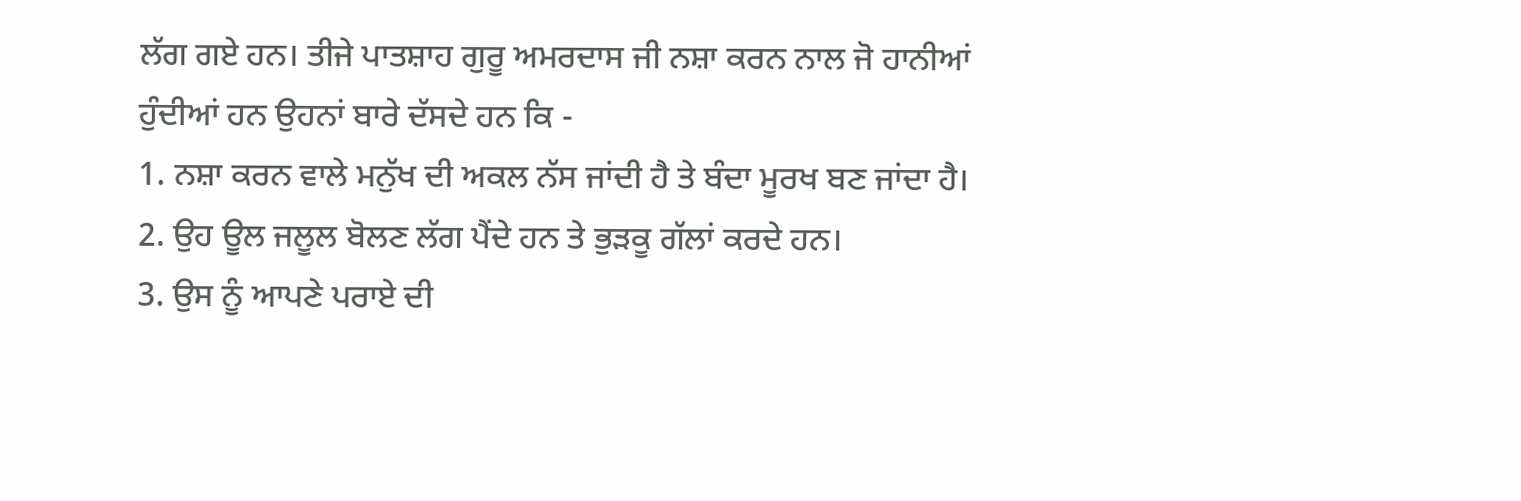ਲੱਗ ਗਏ ਹਨ। ਤੀਜੇ ਪਾਤਸ਼ਾਹ ਗੁਰੂ ਅਮਰਦਾਸ ਜੀ ਨਸ਼ਾ ਕਰਨ ਨਾਲ ਜੋ ਹਾਨੀਆਂ ਹੁੰਦੀਆਂ ਹਨ ਉਹਨਾਂ ਬਾਰੇ ਦੱਸਦੇ ਹਨ ਕਿ -
1. ਨਸ਼ਾ ਕਰਨ ਵਾਲੇ ਮਨੁੱਖ ਦੀ ਅਕਲ ਨੱਸ ਜਾਂਦੀ ਹੈ ਤੇ ਬੰਦਾ ਮੂਰਖ ਬਣ ਜਾਂਦਾ ਹੈ।
2. ਉਹ ਊਲ ਜਲੂਲ ਬੋਲਣ ਲੱਗ ਪੈਂਦੇ ਹਨ ਤੇ ਭੁੜਕੂ ਗੱਲਾਂ ਕਰਦੇ ਹਨ।
3. ਉਸ ਨੂੰ ਆਪਣੇ ਪਰਾਏ ਦੀ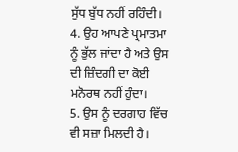ਸੁੱਧ ਬੁੱਧ ਨਹੀਂ ਰਹਿੰਦੀ।
4. ਉਹ ਆਪਣੇ ਪ੍ਰਮਾਤਮਾ ਨੂੰ ਭੁੱਲ ਜਾਂਦਾ ਹੈ ਅਤੇ ਉਸ ਦੀ ਜ਼ਿੰਦਗੀ ਦਾ ਕੋਈ ਮਨੋਰਥ ਨਹੀਂ ਹੁੰਦਾ।
5. ਉਸ ਨੂੰ ਦਰਗਾਹ ਵਿੱਚ ਵੀ ਸਜ਼ਾ ਮਿਲਦੀ ਹੈ।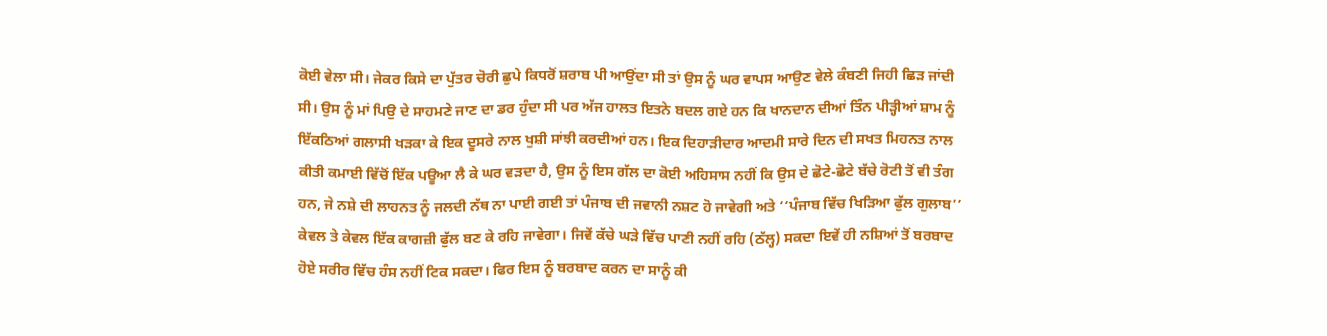ਕੋਈ ਵੇਲਾ ਸੀ। ਜੇਕਰ ਕਿਸੇ ਦਾ ਪੁੱਤਰ ਚੋਰੀ ਛੁਪੇ ਕਿਧਰੋਂ ਸ਼ਰਾਬ ਪੀ ਆਉਂਦਾ ਸੀ ਤਾਂ ਉਸ ਨੂੰ ਘਰ ਵਾਪਸ ਆਉਣ ਵੇਲੇ ਕੰਬਣੀ ਜਿਹੀ ਛਿੜ ਜਾਂਦੀ ਸੀ। ਉਸ ਨੂੰ ਮਾਂ ਪਿਉ ਦੇ ਸਾਹਮਣੇ ਜਾਣ ਦਾ ਡਰ ਹੁੰਦਾ ਸੀ ਪਰ ਅੱਜ ਹਾਲਤ ਇਤਨੇ ਬਦਲ ਗਏ ਹਨ ਕਿ ਖਾਨਦਾਨ ਦੀਆਂ ਤਿੰਨ ਪੀੜ੍ਹੀਆਂ ਸ਼ਾਮ ਨੂੰ ਇੱਕਠਿਆਂ ਗਲਾਸੀ ਖੜਕਾ ਕੇ ਇਕ ਦੂਸਰੇ ਨਾਲ ਖੁਸ਼ੀ ਸਾਂਝੀ ਕਰਦੀਆਂ ਹਨ। ਇਕ ਦਿਹਾੜੀਦਾਰ ਆਦਮੀ ਸਾਰੇ ਦਿਨ ਦੀ ਸਖਤ ਮਿਹਨਤ ਨਾਲ ਕੀਤੀ ਕਮਾਈ ਵਿੱਚੋਂ ਇੱਕ ਪਊਆ ਲੈ ਕੇ ਘਰ ਵੜਦਾ ਹੈ, ਉਸ ਨੂੰ ਇਸ ਗੱਲ ਦਾ ਕੋਈ ਅਹਿਸਾਸ ਨਹੀਂ ਕਿ ਉਸ ਦੇ ਛੋਟੇ-ਛੋਟੇ ਬੱਚੇ ਰੋਟੀ ਤੋਂ ਵੀ ਤੰਗ ਹਨ, ਜੇ ਨਸ਼ੇ ਦੀ ਲਾਹਨਤ ਨੂੰ ਜਲਦੀ ਨੱਥ ਨਾ ਪਾਈ ਗਈ ਤਾਂ ਪੰਜਾਬ ਦੀ ਜਵਾਨੀ ਨਸ਼ਟ ਹੋ ਜਾਵੇਗੀ ਅਤੇ ‘‘ਪੰਜਾਬ ਵਿੱਚ ਖਿੜਿਆ ਫੁੱਲ ਗੁਲਾਬ’’ ਕੇਵਲ ਤੇ ਕੇਵਲ ਇੱਕ ਕਾਗਜ਼ੀ ਫੁੱਲ ਬਣ ਕੇ ਰਹਿ ਜਾਵੇਗਾ। ਜਿਵੇਂ ਕੱਚੇ ਘੜੇ ਵਿੱਚ ਪਾਣੀ ਨਹੀਂ ਰਹਿ (ਠੱਲ੍ਹ) ਸਕਦਾ ਇਵੇਂ ਹੀ ਨਸ਼ਿਆਂ ਤੋਂ ਬਰਬਾਦ ਹੋਏ ਸਰੀਰ ਵਿੱਚ ਹੰਸ ਨਹੀਂ ਟਿਕ ਸਕਦਾ। ਫਿਰ ਇਸ ਨੂੰ ਬਰਬਾਦ ਕਰਨ ਦਾ ਸਾਨੂੰ ਕੀ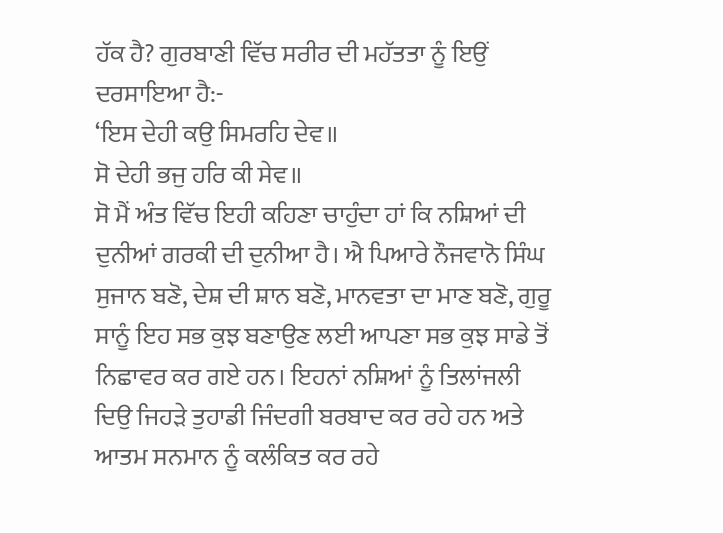ਹੱਕ ਹੈ? ਗੁਰਬਾਣੀ ਵਿੱਚ ਸਰੀਰ ਦੀ ਮਹੱਤਤਾ ਨੂੰ ਇਉਂ ਦਰਸਾਇਆ ਹੈ:-
‘ਇਸ ਦੇਹੀ ਕਉ ਸਿਮਰਹਿ ਦੇਵ॥
ਸੋ ਦੇਹੀ ਭਜੁ ਹਰਿ ਕੀ ਸੇਵ॥
ਸੋ ਮੈਂ ਅੰਤ ਵਿੱਚ ਇਹੀ ਕਹਿਣਾ ਚਾਹੁੰਦਾ ਹਾਂ ਕਿ ਨਸ਼ਿਆਂ ਦੀ ਦੁਨੀਆਂ ਗਰਕੀ ਦੀ ਦੁਨੀਆ ਹੈ। ਐ ਪਿਆਰੇ ਨੌਜਵਾਨੋ ਸਿੰਘ ਸੁਜਾਨ ਬਣੋ, ਦੇਸ਼ ਦੀ ਸ਼ਾਨ ਬਣੋ, ਮਾਨਵਤਾ ਦਾ ਮਾਣ ਬਣੋ, ਗੁਰੂ ਸਾਨੂੰ ਇਹ ਸਭ ਕੁਝ ਬਣਾਉਣ ਲਈ ਆਪਣਾ ਸਭ ਕੁਝ ਸਾਡੇ ਤੋਂ ਨਿਛਾਵਰ ਕਰ ਗਏ ਹਨ। ਇਹਨਾਂ ਨਸ਼ਿਆਂ ਨੂੰ ਤਿਲਾਂਜਲੀ ਦਿਉ ਜਿਹੜੇ ਤੁਹਾਡੀ ਜਿੰਦਗੀ ਬਰਬਾਦ ਕਰ ਰਹੇ ਹਨ ਅਤੇ ਆਤਮ ਸਨਮਾਨ ਨੂੰ ਕਲੰਕਿਤ ਕਰ ਰਹੇ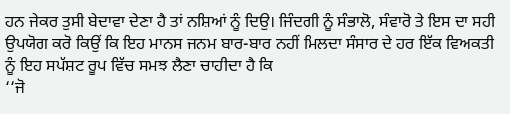ਹਨ ਜੇਕਰ ਤੁਸੀ ਬੇਦਾਵਾ ਦੇਣਾ ਹੈ ਤਾਂ ਨਸ਼ਿਆਂ ਨੂੰ ਦਿਉ। ਜਿੰਦਗੀ ਨੂੰ ਸੰਭਾਲੋ, ਸੰਵਾਰੋ ਤੇ ਇਸ ਦਾ ਸਹੀ ਉਪਯੋਗ ਕਰੋ ਕਿਉਂ ਕਿ ਇਹ ਮਾਨਸ ਜਨਮ ਬਾਰ-ਬਾਰ ਨਹੀਂ ਮਿਲਦਾ ਸੰਸਾਰ ਦੇ ਹਰ ਇੱਕ ਵਿਅਕਤੀ ਨੂੰ ਇਹ ਸਪੱਸ਼ਟ ਰੂਪ ਵਿੱਚ ਸਮਝ ਲੈਣਾ ਚਾਹੀਦਾ ਹੈ ਕਿ
‘‘ਜੋ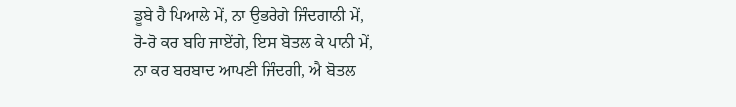ਡੂਬੇ ਹੈ ਪਿਆਲੇ ਮੇਂ, ਨਾ ਉਭਰੇਗੇ ਜਿੰਦਗਾਨੀ ਮੇਂ,
ਰੋ-ਰੋ ਕਰ ਬਹਿ ਜਾਏਂਗੇ, ਇਸ ਬੋਤਲ ਕੇ ਪਾਨੀ ਮੇਂ,
ਨਾ ਕਰ ਬਰਬਾਦ ਆਪਣੀ ਜਿੰਦਗੀ, ਐ ਬੋਤਲ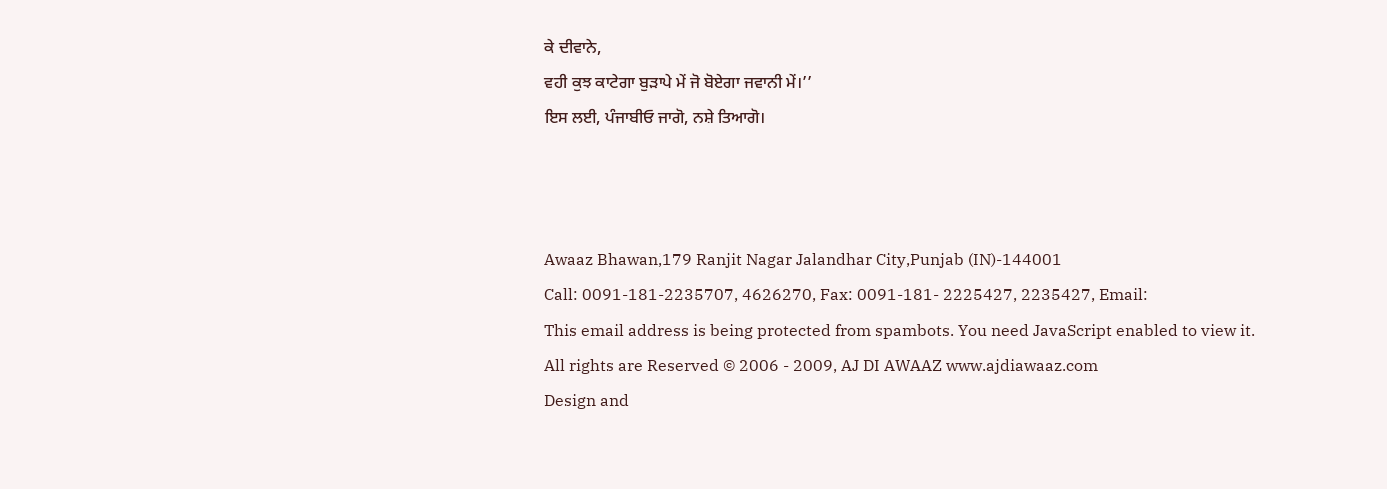ਕੇ ਦੀਵਾਨੇ,
ਵਹੀ ਕੁਝ ਕਾਟੇਗਾ ਬੁੜਾਪੇ ਮੇਂ ਜੋ ਬੋਏਗਾ ਜਵਾਨੀ ਮੇਂ।’’
ਇਸ ਲਈ, ਪੰਜਾਬੀਓ ਜਾਗੋ, ਨਸ਼ੇ ਤਿਆਗੋ।



Awaaz Bhawan,179 Ranjit Nagar Jalandhar City,Punjab (IN)-144001
Call: 0091-181-2235707, 4626270, Fax: 0091-181- 2225427, 2235427, Email:
This email address is being protected from spambots. You need JavaScript enabled to view it.
All rights are Reserved © 2006 - 2009, AJ DI AWAAZ www.ajdiawaaz.com
Design and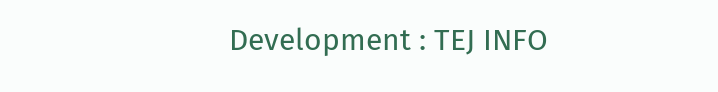Development : TEJ INFO